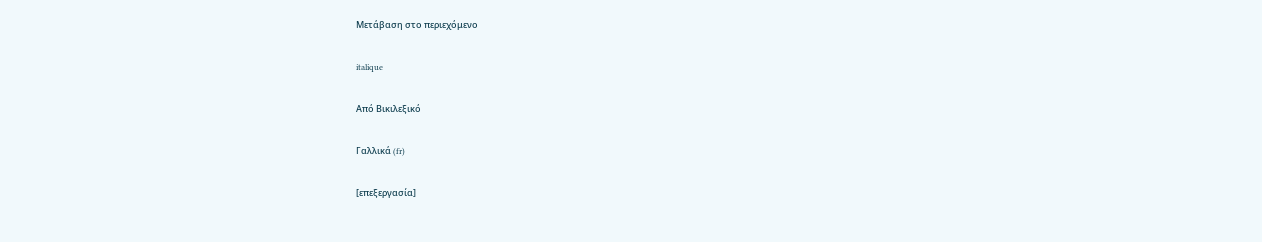Μετάβαση στο περιεχόμενο

italique

Από Βικιλεξικό

Γαλλικά (fr)

[επεξεργασία]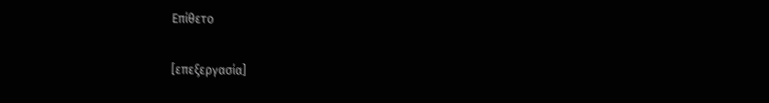Επίθετο

[επεξεργασία]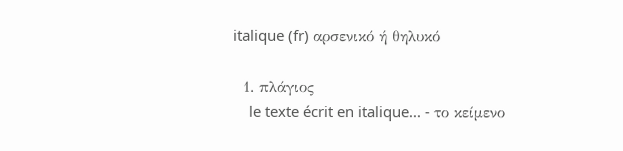italique (fr) αρσενικό ή θηλυκό

  1. πλάγιος
    le texte écrit en italique... - το κείμενο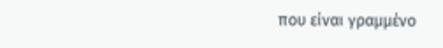που είναι γραμμένο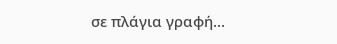σε πλάγια γραφή...